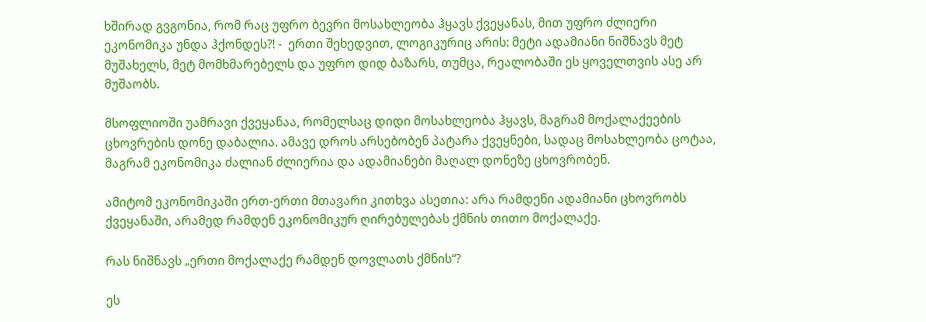ხშირად გვგონია, რომ რაც უფრო ბევრი მოსახლეობა ჰყავს ქვეყანას, მით უფრო ძლიერი ეკონომიკა უნდა ჰქონდეს?! -  ერთი შეხედვით, ლოგიკურიც არის: მეტი ადამიანი ნიშნავს მეტ მუშახელს, მეტ მომხმარებელს და უფრო დიდ ბაზარს, თუმცა, რეალობაში ეს ყოველთვის ასე არ მუშაობს.

მსოფლიოში უამრავი ქვეყანაა, რომელსაც დიდი მოსახლეობა ჰყავს, მაგრამ მოქალაქეების ცხოვრების დონე დაბალია. ამავე დროს არსებობენ პატარა ქვეყნები, სადაც მოსახლეობა ცოტაა, მაგრამ ეკონომიკა ძალიან ძლიერია და ადამიანები მაღალ დონეზე ცხოვრობენ.

ამიტომ ეკონომიკაში ერთ-ერთი მთავარი კითხვა ასეთია: არა რამდენი ადამიანი ცხოვრობს ქვეყანაში, არამედ რამდენ ეკონომიკურ ღირებულებას ქმნის თითო მოქალაქე.

რას ნიშნავს „ერთი მოქალაქე რამდენ დოვლათს ქმნის“?

ეს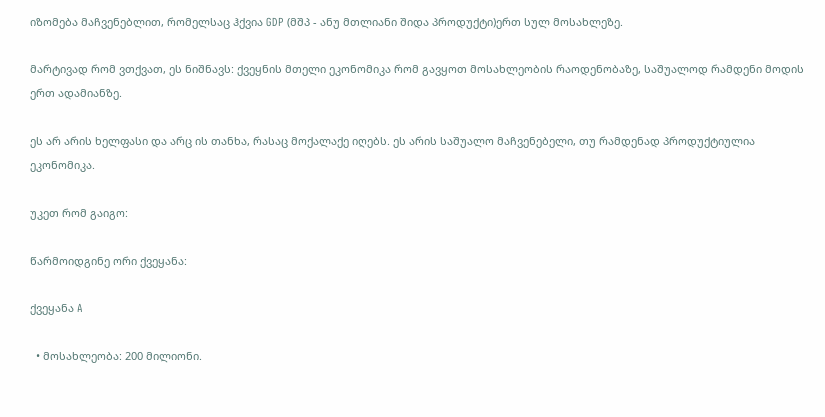იზომება მაჩვენებლით, რომელსაც ჰქვია GDP (მშპ - ანუ მთლიანი შიდა პროდუქტი)ერთ სულ მოსახლეზე.

მარტივად რომ ვთქვათ, ეს ნიშნავს: ქვეყნის მთელი ეკონომიკა რომ გავყოთ მოსახლეობის რაოდენობაზე, საშუალოდ რამდენი მოდის ერთ ადამიანზე.

ეს არ არის ხელფასი და არც ის თანხა, რასაც მოქალაქე იღებს. ეს არის საშუალო მაჩვენებელი, თუ რამდენად პროდუქტიულია ეკონომიკა.

უკეთ რომ გაიგო:

წარმოიდგინე ორი ქვეყანა:

ქვეყანა A

  • მოსახლეობა: 200 მილიონი.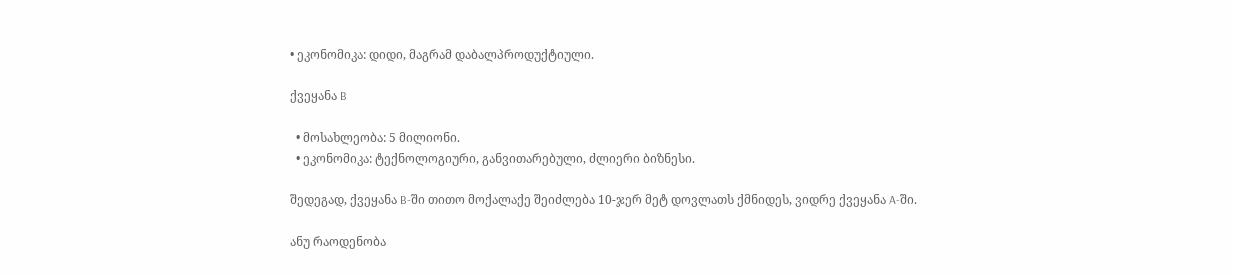• ეკონომიკა: დიდი, მაგრამ დაბალპროდუქტიული.

ქვეყანა B

  • მოსახლეობა: 5 მილიონი.
  • ეკონომიკა: ტექნოლოგიური, განვითარებული, ძლიერი ბიზნესი.

შედეგად, ქვეყანა B-ში თითო მოქალაქე შეიძლება 10-ჯერ მეტ დოვლათს ქმნიდეს, ვიდრე ქვეყანა A-ში.

ანუ რაოდენობა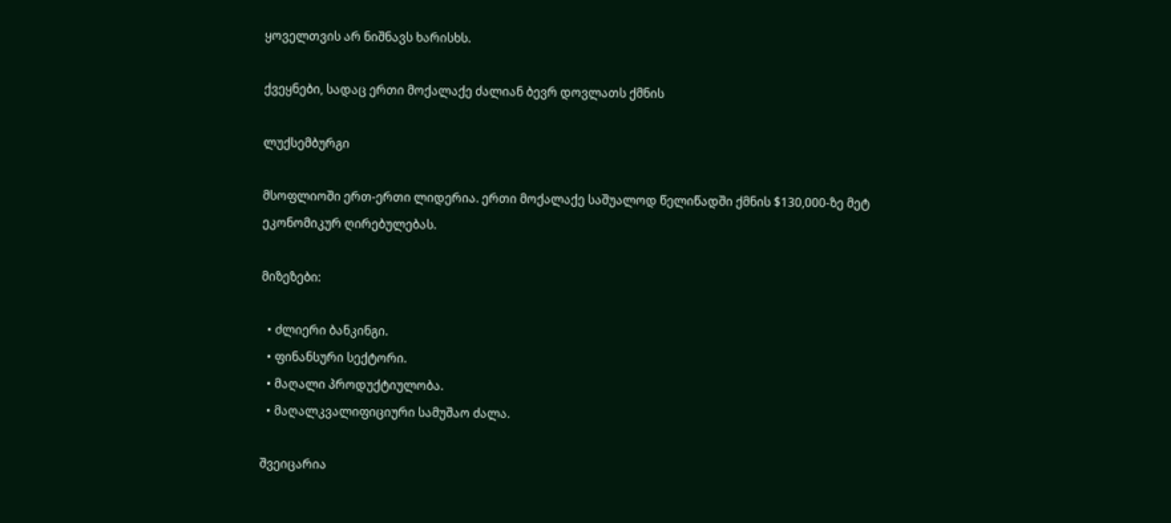ყოველთვის არ ნიშნავს ხარისხს.

ქვეყნები, სადაც ერთი მოქალაქე ძალიან ბევრ დოვლათს ქმნის

ლუქსემბურგი

მსოფლიოში ერთ-ერთი ლიდერია. ერთი მოქალაქე საშუალოდ წელიწადში ქმნის $130,000-ზე მეტ ეკონომიკურ ღირებულებას.

მიზეზები:

  • ძლიერი ბანკინგი.
  • ფინანსური სექტორი.
  • მაღალი პროდუქტიულობა.
  • მაღალკვალიფიციური სამუშაო ძალა.

შვეიცარია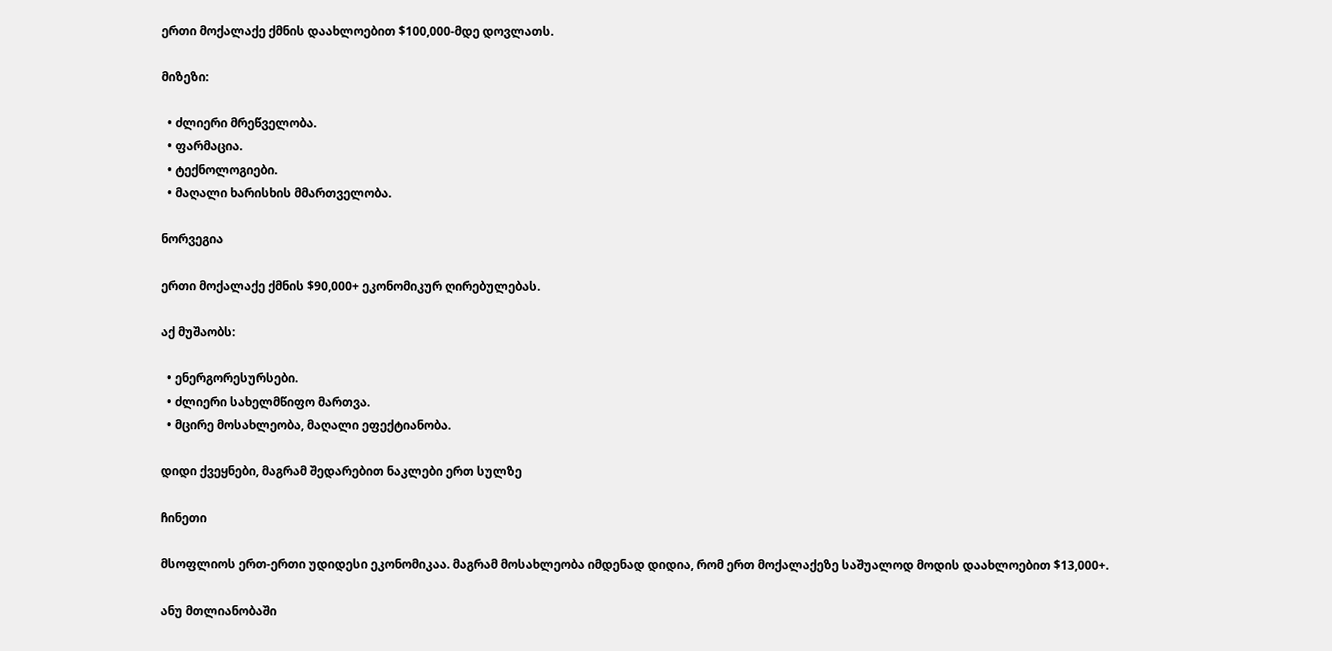ერთი მოქალაქე ქმნის დაახლოებით $100,000-მდე დოვლათს.

მიზეზი:

  • ძლიერი მრეწველობა.
  • ფარმაცია.
  • ტექნოლოგიები.
  • მაღალი ხარისხის მმართველობა.

ნორვეგია

ერთი მოქალაქე ქმნის $90,000+ ეკონომიკურ ღირებულებას.

აქ მუშაობს:

  • ენერგორესურსები.
  • ძლიერი სახელმწიფო მართვა.
  • მცირე მოსახლეობა, მაღალი ეფექტიანობა.

დიდი ქვეყნები, მაგრამ შედარებით ნაკლები ერთ სულზე

ჩინეთი

მსოფლიოს ერთ-ერთი უდიდესი ეკონომიკაა. მაგრამ მოსახლეობა იმდენად დიდია, რომ ერთ მოქალაქეზე საშუალოდ მოდის დაახლოებით $13,000+.

ანუ მთლიანობაში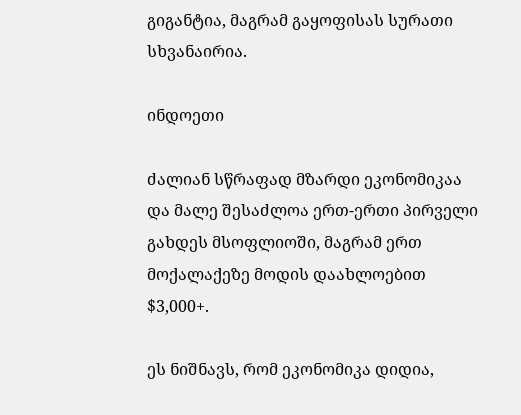გიგანტია, მაგრამ გაყოფისას სურათი სხვანაირია.

ინდოეთი

ძალიან სწრაფად მზარდი ეკონომიკაა და მალე შესაძლოა ერთ-ერთი პირველი გახდეს მსოფლიოში, მაგრამ ერთ მოქალაქეზე მოდის დაახლოებით $3,000+.

ეს ნიშნავს, რომ ეკონომიკა დიდია,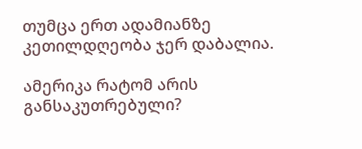თუმცა ერთ ადამიანზე კეთილდღეობა ჯერ დაბალია.

ამერიკა რატომ არის განსაკუთრებული?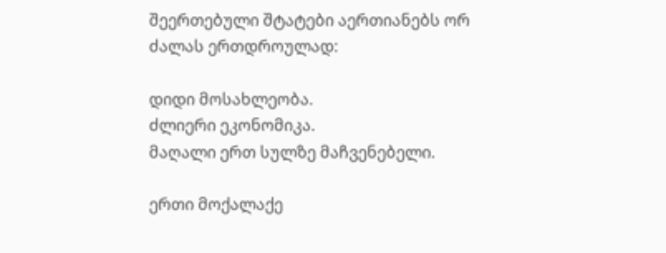შეერთებული შტატები აერთიანებს ორ ძალას ერთდროულად:

დიდი მოსახლეობა.
ძლიერი ეკონომიკა.
მაღალი ერთ სულზე მაჩვენებელი.

ერთი მოქალაქე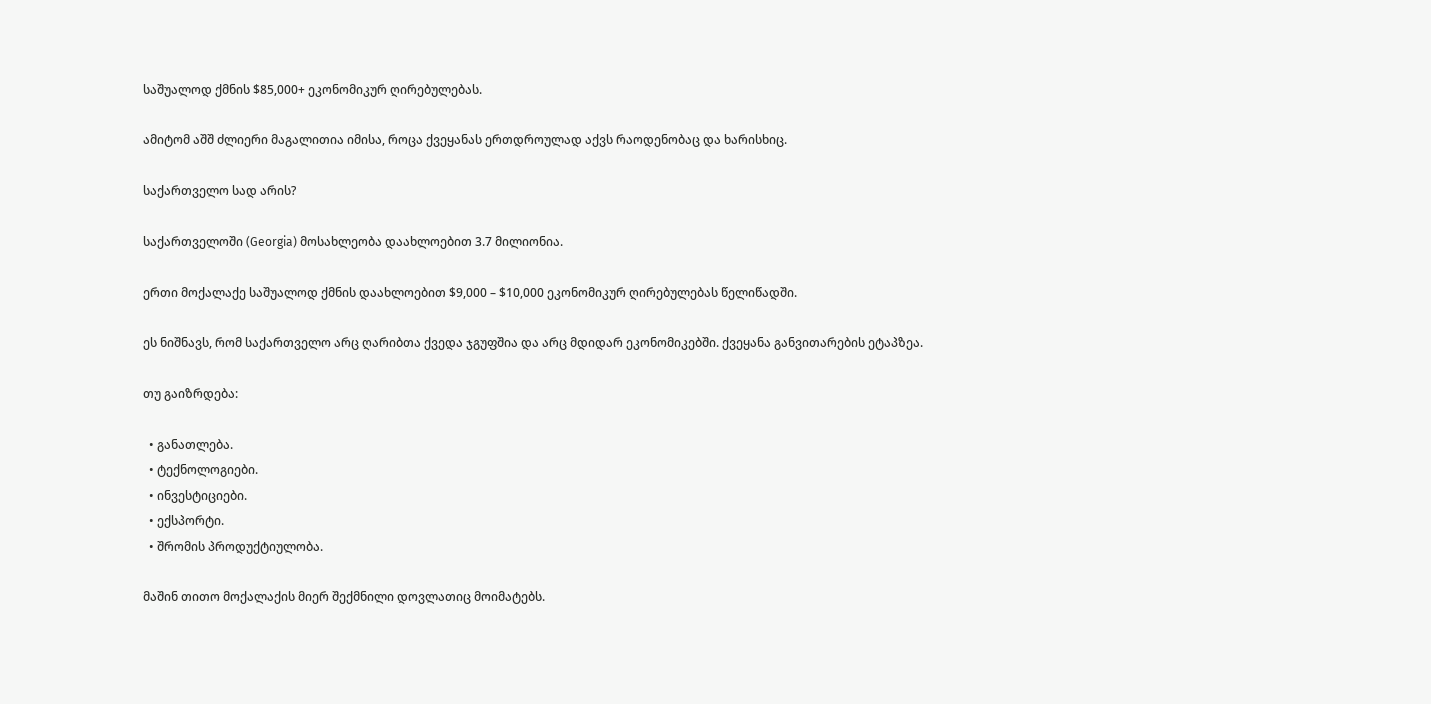საშუალოდ ქმნის $85,000+ ეკონომიკურ ღირებულებას.

ამიტომ აშშ ძლიერი მაგალითია იმისა, როცა ქვეყანას ერთდროულად აქვს რაოდენობაც და ხარისხიც.

საქართველო სად არის?

საქართველოში (Georgia) მოსახლეობა დაახლოებით 3.7 მილიონია.

ერთი მოქალაქე საშუალოდ ქმნის დაახლოებით $9,000 – $10,000 ეკონომიკურ ღირებულებას წელიწადში.

ეს ნიშნავს, რომ საქართველო არც ღარიბთა ქვედა ჯგუფშია და არც მდიდარ ეკონომიკებში. ქვეყანა განვითარების ეტაპზეა.

თუ გაიზრდება:

  • განათლება.
  • ტექნოლოგიები.
  • ინვესტიციები.
  • ექსპორტი.
  • შრომის პროდუქტიულობა.

მაშინ თითო მოქალაქის მიერ შექმნილი დოვლათიც მოიმატებს.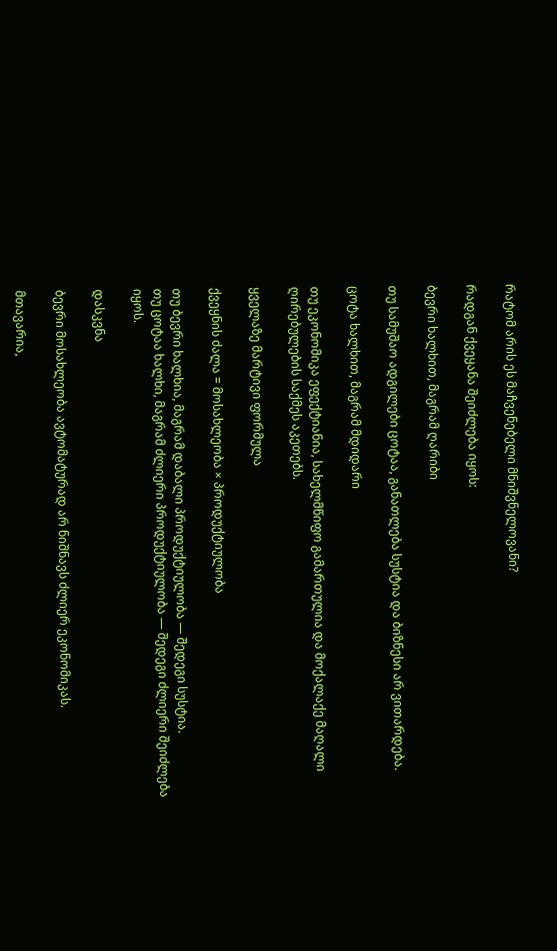რატომ არის ეს მაჩვენებელი მნიშვნელოვანი?

რადგან ქვეყანა შეიძლება იყოს:

ბევრი ხალხით, მაგრამ ღარიბი

თუ სამუშაო ადგილები ცოტაა, განათლება სუსტია და ბიზნესი არ ვითარდება.

ცოტა ხალხით, მაგრამ მდიდარი

თუ ეკონომიკა ეფექტიანია, სახელმწიფო გამართულია და მოქალაქე მაღალი ღირებულების საქმეს აკეთებს.

ყველაზე მარტივი ფორმულა

ქვეყნის ძალა = მოსახლეობა × პროდუქტიულობა

თუ ბევრი ხალხია, მაგრამ დაბალი პროდუქტიულობა — შედეგი სუსტია.
თუ ცოტაა ხალხი, მაგრამ ძლიერი პროდუქტიულობა — შედეგი ძლიერი შეიძლება იყოს.

დასკვნა

ბევრი მოსახლეობა ავტომატურად არ ნიშნავს ძლიერ ეკონომიკას.

მთავარია,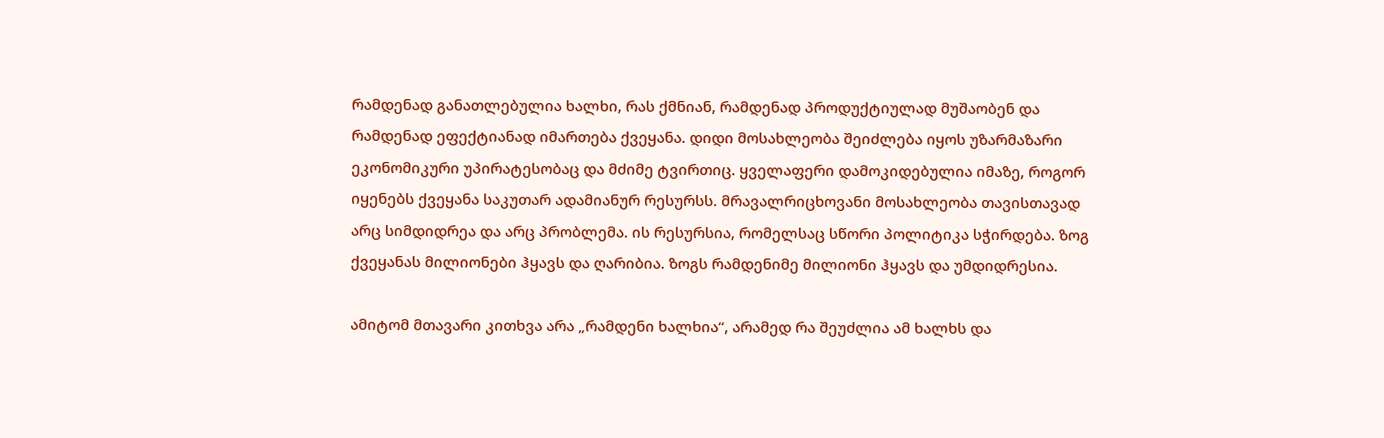რამდენად განათლებულია ხალხი, რას ქმნიან, რამდენად პროდუქტიულად მუშაობენ და რამდენად ეფექტიანად იმართება ქვეყანა. დიდი მოსახლეობა შეიძლება იყოს უზარმაზარი ეკონომიკური უპირატესობაც და მძიმე ტვირთიც. ყველაფერი დამოკიდებულია იმაზე, როგორ იყენებს ქვეყანა საკუთარ ადამიანურ რესურსს. მრავალრიცხოვანი მოსახლეობა თავისთავად არც სიმდიდრეა და არც პრობლემა. ის რესურსია, რომელსაც სწორი პოლიტიკა სჭირდება. ზოგ ქვეყანას მილიონები ჰყავს და ღარიბია. ზოგს რამდენიმე მილიონი ჰყავს და უმდიდრესია.

ამიტომ მთავარი კითხვა არა „რამდენი ხალხია“, არამედ რა შეუძლია ამ ხალხს და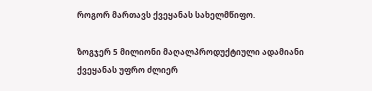როგორ მართავს ქვეყანას სახელმწიფო.

ზოგჯერ 5 მილიონი მაღალპროდუქტიული ადამიანი ქვეყანას უფრო ძლიერ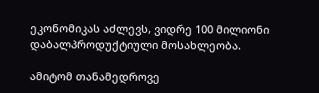ეკონომიკას აძლევს, ვიდრე 100 მილიონი დაბალპროდუქტიული მოსახლეობა.

ამიტომ თანამედროვე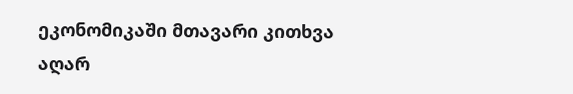ეკონომიკაში მთავარი კითხვა აღარ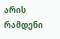არის რამდენი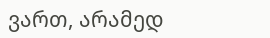ვართ, არამედ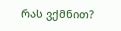რას ვქმნით?